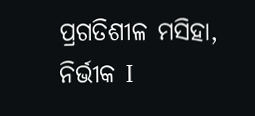ପ୍ରଗତିଶୀଳ ମସିହା, ନିର୍ଭୀକ I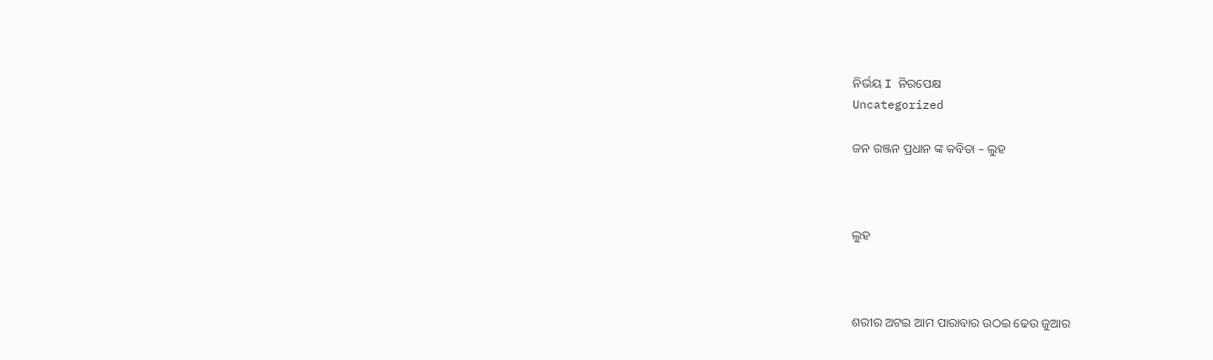ନିର୍ଭୟ I ନିରପେକ୍ଷ
Uncategorized

ଜନ ରଞ୍ଜନ ପ୍ରଧାନ ଙ୍କ କବିତା – ଲୁହ



ଲୁହ



ଶରୀର ଅଟଇ ଆମ ପାରାବାର ଉଠଇ ଢେଉ ଜୁଆର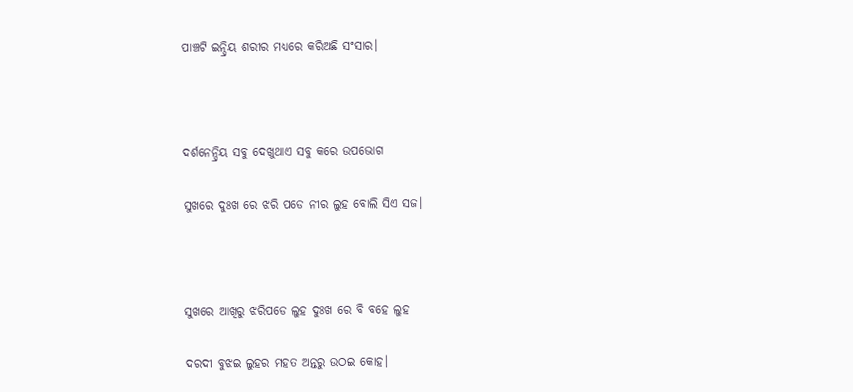ପାଞ୍ଚଟି ଇନ୍ଦ୍ରିୟ ଶରୀର ମଧ୍ୟରେ କରିଅଛି ସଂସାର।



ଦର୍ଶନେନ୍ଦ୍ରିୟ ସବୁ ଦେଖୁଥାଏ ସବୁ କରେ ଉପଭୋଗ

ସୁଖରେ ଦୁଃଖ ରେ ଝରି ପଡେ ନୀର ଲୁହ ବୋଲି ସିଏ ସଜ।



ସୁଖରେ ଆଖିରୁ ଝରିପଡେ ଲୁହ ଦୁଃଖ ରେ ବି ବହେ ଲୁହ

ଦରଦୀ ବୁଝଇ ଲୁହର ମହତ ଅନ୍ତରୁ ଉଠଇ କୋହ।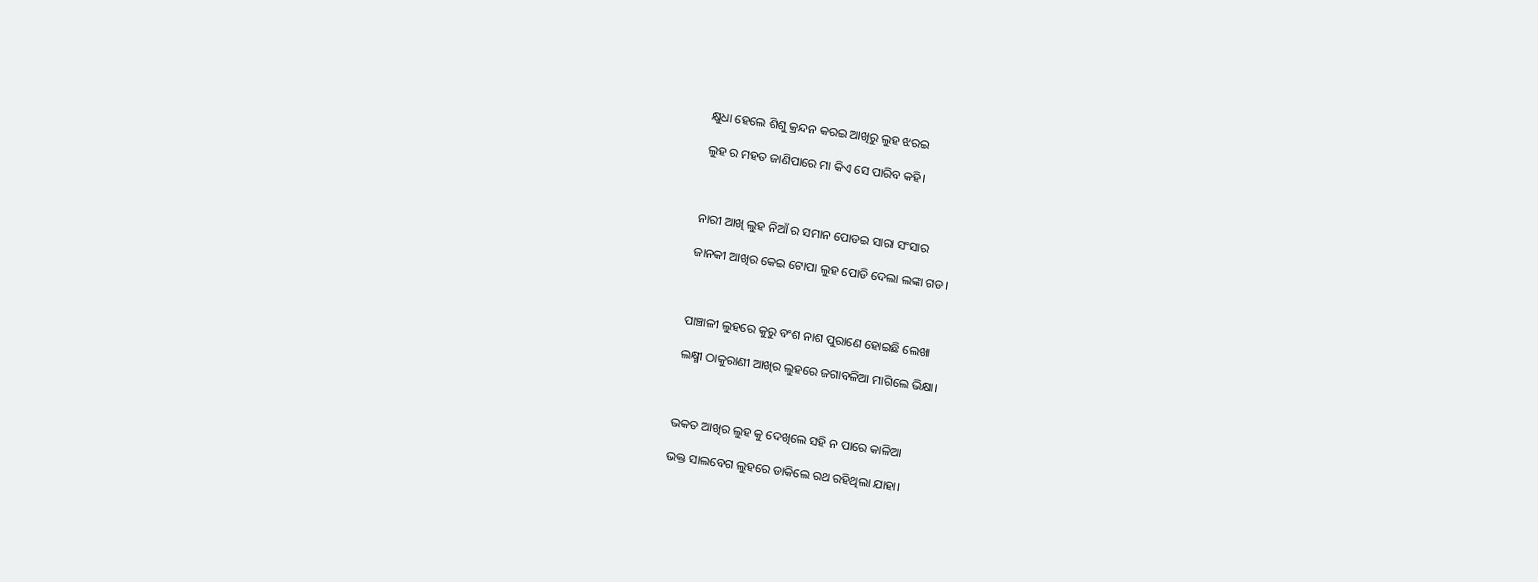କ୍ଷୁଧା ହେଲେ ଶିଶୁ କ୍ରନ୍ଦନ କରଇ ଆଖିରୁ ଲୁହ ଝରଇ

ଲୁହ ର ମହତ ଜାଣିପାରେ ମା କିଏ ସେ ପାରିବ କହି।



ନାରୀ ଆଖି ଲୁହ ନିଆଁ ର ସମାନ ପୋଡଇ ସାରା ସଂସାର

ଜାନକୀ ଆଖିର କେଇ ଟୋପା ଲୁହ ପୋଡି ଦେଲା ଲଙ୍କା ଗଡ।



ପାଞ୍ଚାଳୀ ଲୁହରେ କୁରୁ ବଂଶ ନାଶ ପୁରାଣେ ହୋଇଛି ଲେଖା

ଲକ୍ଷ୍ମୀ ଠାକୁରାଣୀ ଆଖିର ଲୁହରେ ଜଗାବଳିଆ ମାଗିଲେ ଭିକ୍ଷା।



ଭକତ ଆଖିର ଲୁହ କୁ ଦେଖିଲେ ସହି ନ ପାରେ କାଳିଆ

ଭକ୍ତ ସାଲବେଗ ଲୁହରେ ଡାକିଲେ ରଥ ରହିଥିଲା ଯାହା।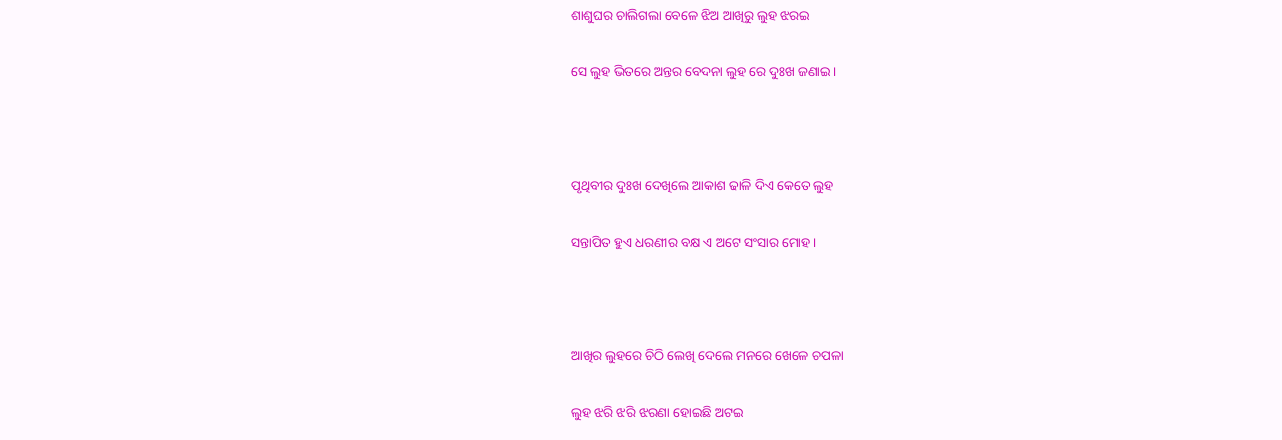ଶାଶୁଘର ଚାଲିଗଲା ବେଳେ ଝିଅ ଆଖିରୁ ଲୁହ ଝରଇ

ସେ ଲୁହ ଭିତରେ ଅନ୍ତର ବେଦନା ଲୁହ ରେ ଦୁଃଖ ଜଣାଇ।



ପୃଥିବୀର ଦୁଃଖ ଦେଖିଲେ ଆକାଶ ଢାଳି ଦିଏ କେତେ ଲୁହ

ସନ୍ତାପିତ ହୁଏ ଧରଣୀର ବକ୍ଷ ଏ ଅଟେ ସଂସାର ମୋହ।



ଆଖିର ଲୁହରେ ଚିଠି ଲେଖି ଦେଲେ ମନରେ ଖେଳେ ଚପଳା

ଲୁହ ଝରି ଝରି ଝରଣା ହୋଇଛି ଅଟଇ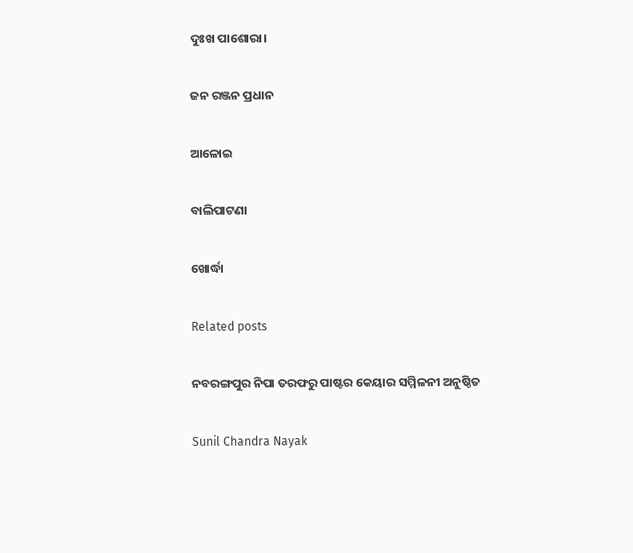ଦୁଃଖ ପାଶୋରା।

ଜନ ରଞ୍ଜନ ପ୍ରଧାନ

ଆଳୋଇ

ବାଲିପାଟଣା

ଖୋର୍ଦ୍ଧା

Related posts

ନବରଙ୍ଗପୁର ନିପା ତରଫରୁ ପାଷ୍ଟର କେୟାର ସମ୍ମିଳନୀ ଅନୁଷ୍ଠିତ

Sunil Chandra Nayak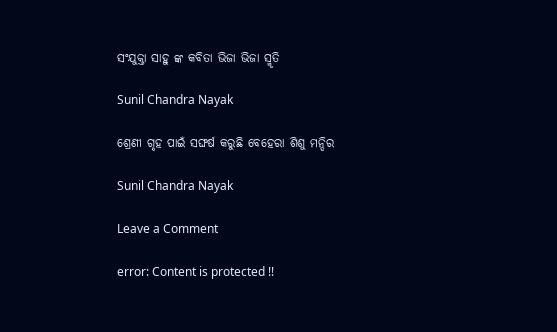ସଂଯୁକ୍ତା ସାହୁ ଙ୍କ କବିତା ଭିଜା ଭିଜା ସ୍ମୃତି

Sunil Chandra Nayak

ଶ୍ରେଣୀ ଗୃହ ପାଇଁ ସଙ୍ଘର୍ଷ କରୁଛି ବେହେରା ଶିଶୁ ମନ୍ଦିର

Sunil Chandra Nayak

Leave a Comment

error: Content is protected !!